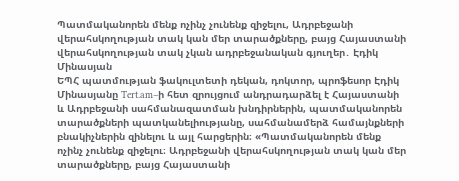Պատմականորեն մենք ոչինչ չունենք զիջելու, Ադրբեջանի վերահսկողության տակ կան մեր տարածքները, բայց Հայաստանի վերահսկողության տակ չկան ադրբեջանական գյուղեր․ Էդիկ Մինասյան
ԵՊՀ պատմության ֆակուլտետի դեկան, դոկտոր, պրոֆեսոր Էդիկ Մինասյանը Tert.am–ի հետ զրույցում անդրադարձել է Հայաստանի և Ադրբեջանի սահմանազատման խնդիրներին, պատմականորեն տարածքների պատկանելիությանը, սահմանամերձ համայնքների բնակիչներին զինելու և այլ հարցերին։ «Պատմականորեն մենք ոչինչ չունենք զիջելու։ Ադրբեջանի վերահսկողության տակ կան մեր տարածքները, բայց Հայաստանի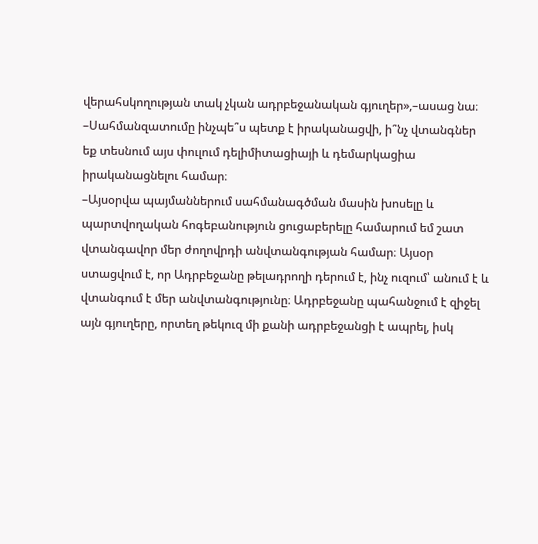վերահսկողության տակ չկան ադրբեջանական գյուղեր»,–ասաց նա։
–Սահմանզատումը ինչպե՞ս պետք է իրականացվի, ի՞նչ վտանգներ եք տեսնում այս փուլում դելիմիտացիայի և դեմարկացիա իրականացնելու համար։
–Այսօրվա պայմաններում սահմանագծման մասին խոսելը և պարտվողական հոգեբանություն ցուցաբերելը համարում եմ շատ վտանգավոր մեր ժողովրդի անվտանգության համար։ Այսօր ստացվում է, որ Ադրբեջանը թելադրողի դերում է, ինչ ուզում՝ անում է և վտանգում է մեր անվտանգությունը։ Ադրբեջանը պահանջում է զիջել այն գյուղերը, որտեղ թեկուզ մի քանի ադրբեջանցի է ապրել, իսկ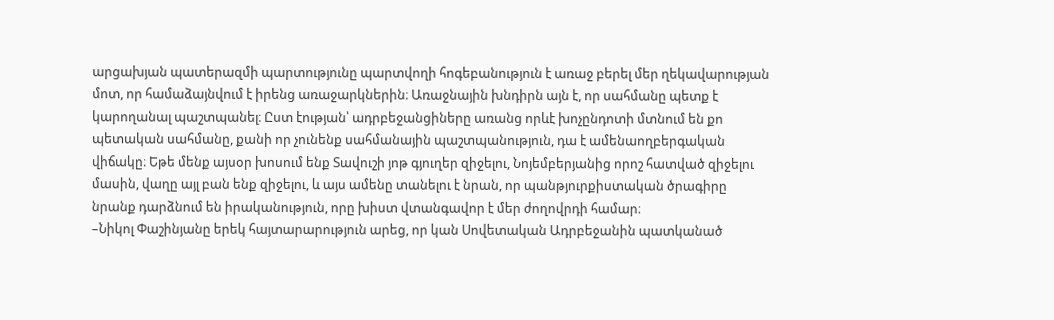արցախյան պատերազմի պարտությունը պարտվողի հոգեբանություն է առաջ բերել մեր ղեկավարության մոտ, որ համաձայնվում է իրենց առաջարկներին։ Առաջնային խնդիրն այն է, որ սահմանը պետք է կարողանալ պաշտպանել։ Ըստ էության՝ ադրբեջանցիները առանց որևէ խոչընդոտի մտնում են քո պետական սահմանը, քանի որ չունենք սահմանային պաշտպանություն, դա է ամենաողբերգական վիճակը։ Եթե մենք այսօր խոսում ենք Տավուշի յոթ գյուղեր զիջելու, Նոյեմբերյանից որոշ հատված զիջելու մասին, վաղը այլ բան ենք զիջելու, և այս ամենը տանելու է նրան, որ պանթյուրքիստական ծրագիրը նրանք դարձնում են իրականություն, որը խիստ վտանգավոր է մեր ժողովրդի համար։
–Նիկոլ Փաշինյանը երեկ հայտարարություն արեց, որ կան Սովետական Ադրբեջանին պատկանած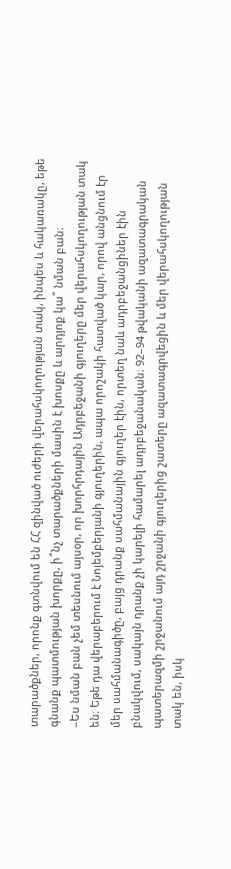տարածքներ, որոնք գտնվում են ՀՀ զինված ուժերի վերահսկողության տակ, ինպես և հակառակը, եթե գնանք պատմության խորքը, ի՞նչ տարածքների մասին է խոսքը և արդյոք կա՞ նման բան։
–Ես նման բան չեմ տեսնում այսօր, որ խորհրդային Ադրբեջանի գյուղերը մեր վերահսկողության տակ են։ Եթե դա վերաբերում է Նոյեմբերյանի գյուղերին, ապա որոշակի հատված կար, որով անցնում էր մեր սահմանագիծը, բայց դրանք սահմանային գյուղեր էին, որտեղ նաև ադրբեջանցիներ էին բնակվում, սակայն դրանք չի կարելի համարել ադրբեջանական։ 92–94 թվականի ազատագրական պատերազմի շրջանում այդ շրջանի գյուղերից շատերը ազատագրվեցին և մեր վերահսկողության տակ են, իսկ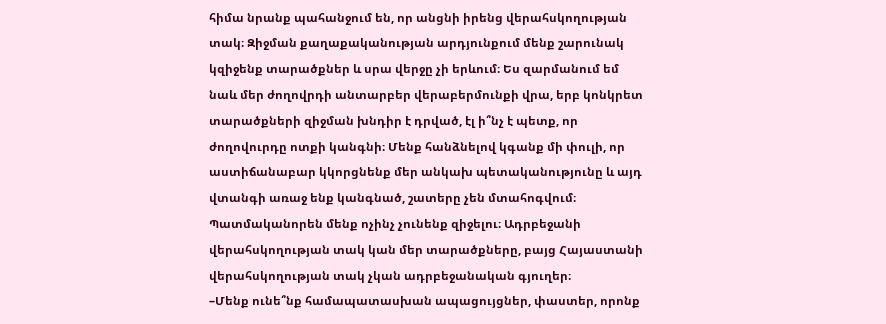հիմա նրանք պահանջում են, որ անցնի իրենց վերահսկողության տակ։ Զիջման քաղաքականության արդյունքում մենք շարունակ կզիջենք տարածքներ և սրա վերջը չի երևում։ Ես զարմանում եմ նաև մեր ժողովրդի անտարբեր վերաբերմունքի վրա, երբ կոնկրետ տարածքների զիջման խնդիր է դրված, էլ ի՞նչ է պետք, որ ժողովուրդը ոտքի կանգնի։ Մենք հանձնելով կգանք մի փուլի, որ աստիճանաբար կկորցնենք մեր անկախ պետականությունը և այդ վտանգի առաջ ենք կանգնած, շատերը չեն մտահոգվում։ Պատմականորեն մենք ոչինչ չունենք զիջելու։ Ադրբեջանի վերահսկողության տակ կան մեր տարածքները, բայց Հայաստանի վերահսկողության տակ չկան ադրբեջանական գյուղեր։
–Մենք ունե՞նք համապատասխան ապացույցներ, փաստեր, որոնք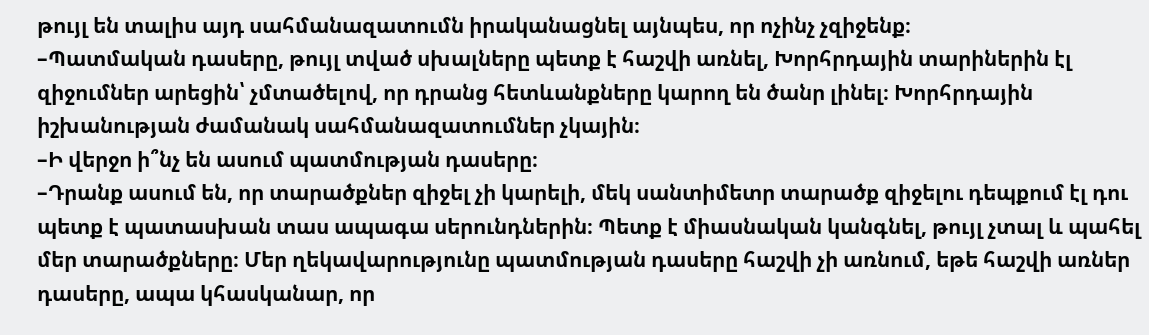թույլ են տալիս այդ սահմանազատումն իրականացնել այնպես, որ ոչինչ չզիջենք։
–Պատմական դասերը, թույլ տված սխալները պետք է հաշվի առնել, Խորհրդային տարիներին էլ զիջումներ արեցին՝ չմտածելով, որ դրանց հետևանքները կարող են ծանր լինել։ Խորհրդային իշխանության ժամանակ սահմանազատումներ չկային։
–Ի վերջո ի՞նչ են ասում պատմության դասերը։
–Դրանք ասում են, որ տարածքներ զիջել չի կարելի, մեկ սանտիմետր տարածք զիջելու դեպքում էլ դու պետք է պատասխան տաս ապագա սերունդներին։ Պետք է միասնական կանգնել, թույլ չտալ և պահել մեր տարածքները։ Մեր ղեկավարությունը պատմության դասերը հաշվի չի առնում, եթե հաշվի առներ դասերը, ապա կհասկանար, որ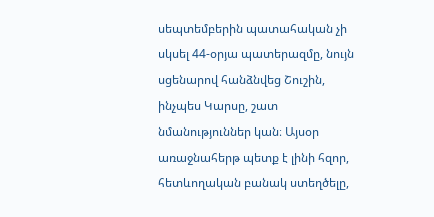սեպտեմբերին պատահական չի սկսել 44-օրյա պատերազմը, նույն սցենարով հանձնվեց Շուշին, ինչպես Կարսը, շատ նմանություններ կան։ Այսօր առաջնահերթ պետք է լինի հզոր, հետևողական բանակ ստեղծելը,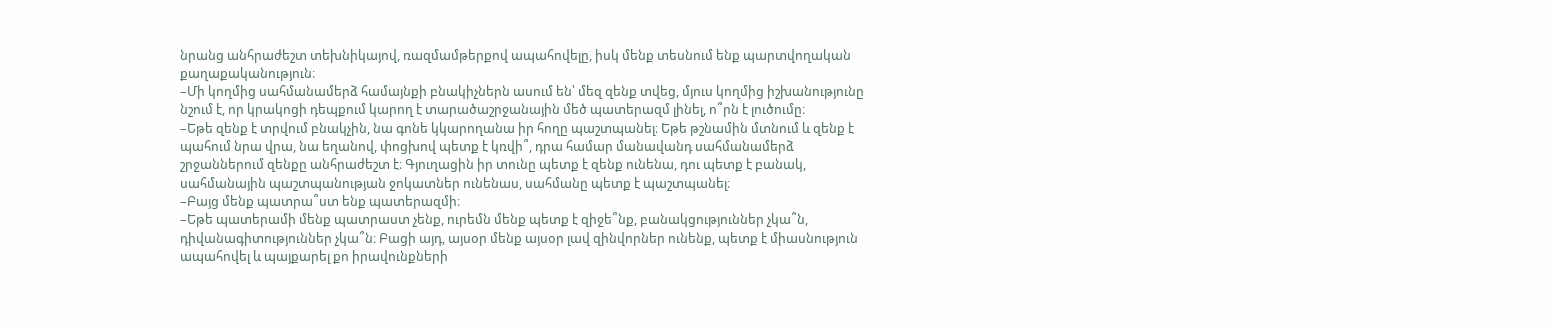նրանց անհրաժեշտ տեխնիկայով, ռազմամթերքով ապահովելը, իսկ մենք տեսնում ենք պարտվողական քաղաքականություն։
–Մի կողմից սահմանամերձ համայնքի բնակիչներն ասում են՝ մեզ զենք տվեց, մյուս կողմից իշխանությունը նշում է, որ կրակոցի դեպքում կարող է տարածաշրջանային մեծ պատերազմ լինել, ո՞րն է լուծումը։
–Եթե զենք է տրվում բնակչին, նա գոնե կկարողանա իր հողը պաշտպանել։ Եթե թշնամին մտնում և զենք է պահում նրա վրա, նա եղանով, փոցխով պետք է կռվի՞, դրա համար մանավանդ սահմանամերձ շրջաններում զենքը անհրաժեշտ է։ Գյուղացին իր տունը պետք է զենք ունենա, դու պետք է բանակ, սահմանային պաշտպանության ջոկատներ ունենաս, սահմանը պետք է պաշտպանել։
–Բայց մենք պատրա՞ստ ենք պատերազմի։
–Եթե պատերամի մենք պատրաստ չենք, ուրեմն մենք պետք է զիջե՞նք, բանակցություններ չկա՞ն, դիվանագիտություններ չկա՞ն։ Բացի այդ, այսօր մենք այսօր լավ զինվորներ ունենք, պետք է միասնություն ապահովել և պայքարել քո իրավունքների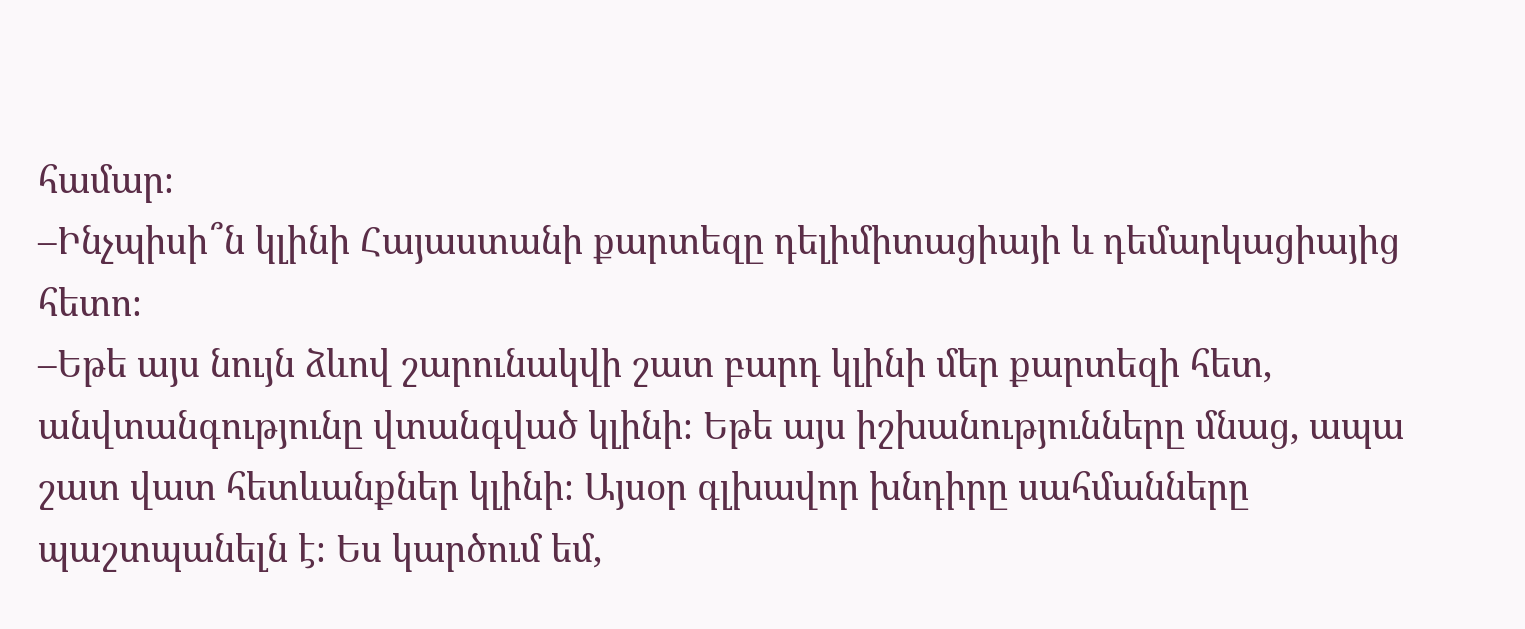համար։
–Ինչպիսի՞ն կլինի Հայաստանի քարտեզը դելիմիտացիայի և դեմարկացիայից հետո։
–Եթե այս նույն ձևով շարունակվի շատ բարդ կլինի մեր քարտեզի հետ, անվտանգությունը վտանգված կլինի։ Եթե այս իշխանությունները մնաց, ապա շատ վատ հետևանքներ կլինի։ Այսօր գլխավոր խնդիրը սահմանները պաշտպանելն է։ Ես կարծում եմ,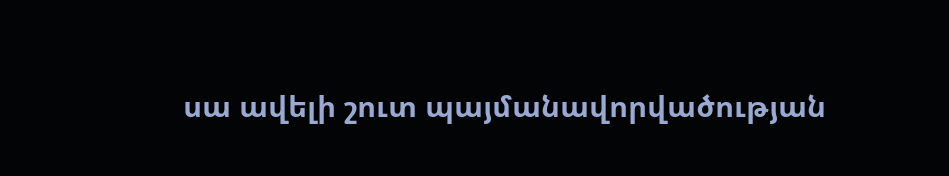սա ավելի շուտ պայմանավորվածության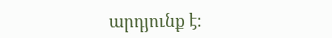արդյունք է։